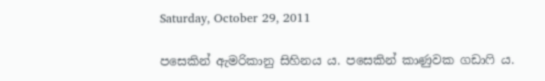Saturday, October 29, 2011

පසෙකින් ඇමරිකානු සිහිනය ය. පසෙකින් කාණුවක ගඩාෆි ය.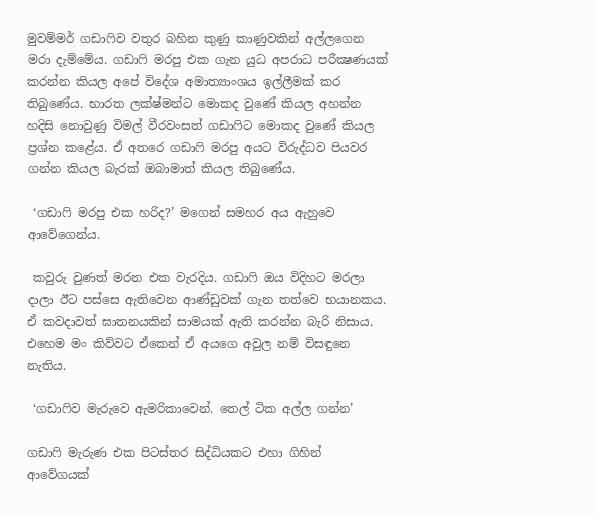මුවම්මර් ගඩාෆිව වතුර බහින කුණු කාණුවකින් අල්ලගෙන මරා දැම්මේය. ගඩාෆි මරපු එක ගැන යුධ අපරාධ පරීක්‍ෂණයක් කරන්න කියල අපේ විදේශ අමාත්‍යාංශය ඉල්ලීමක් කර තිබුණේය. භාරත ලක්ෂ්මන්ට මොකද වුණේ කියල අහන්න හදිසි නොවුණු විමල් වීරවංසත් ගඩාෆිට මොකද වුණේ කියල ප්‍රශ්න කළේය. ඒ අතරෙ ගඩාෆි මරපු අයට විරුද්ධව පියවර ගන්න කියල බැරක් ඔබාමාත් කියල තිබුණේය.

 ‘ගඩාෆි මරපු එක හරිද?’ මගෙන් සමහර අය ඇහුවෙ ආවේගෙන්ය.

 කවුරු වුණත් මරන එක වැරදිය. ගඩාෆි ඔය විදිහට මරලා දාලා ඊට පස්සෙ ඇතිවෙන ආණ්ඩුවක් ගැන තත්වෙ භයානකය. ඒ කවදාවත් ඝාතනයකින් සාමයක් ඇති කරන්න බැරි නිසාය. එහෙම මං කිව්වට ඒකෙන් ඒ අයගෙ අවුල නම් විසඳුනෙ නැතිය.

 ‘ගඩාෆිව මැරුවෙ ඇමරිකාවෙන්. තෙල් ටික අල්ල ගන්න’

ගඩාෆි මැරුණ එක පිටස්තර සිද්ධියකට එහා ගිහින් ආවේගයක්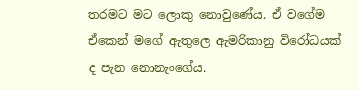තරමට මට ලොකු නොවුණේය. ඒ වගේම ඒකෙන් මගේ ඇතුලෙ ඇමරිකානු විරෝධයක් ද පැන නොනැංගේය.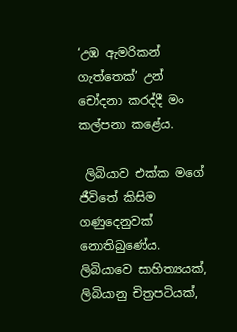‘උඹ ඇමරිකන් ගැත්තෙක්’ උන් චෝදනා කරද්දී මං කල්පනා කළේය.

 ලිබියාව එක්ක මගේ ජීවිතේ කිසිම ගණුදෙනුවක් නොතිබුණේය. ලිබියාවෙ සාහිත්‍යයක්, ලිබියානු චිත්‍රපටියක්,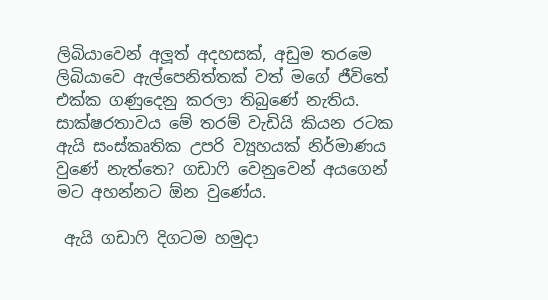ලිබියාවෙන් අලූත් අදහසක්, අඩුම තරමෙ ලිබියාවෙ ඇල්පෙනිත්තක් වත් මගේ ජීවිතේ එක්ක ගණුදෙනු කරලා තිබුණේ නැතිය. සාක්ෂරතාවය මේ තරම් වැඩියි කියන රටක ඇයි සංස්කෘතික උපරි ව්‍යූහයක් නිර්මාණය වුණේ නැත්තෙ? ගඩාෆි වෙනුවෙන් අයගෙන් මට අහන්නට ඕන වුණේය.

 ඇයි ගඩාෆි දිගටම හමුදා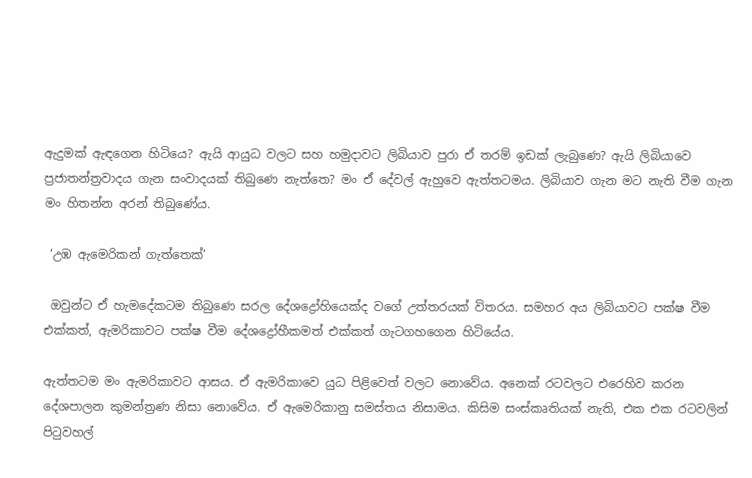ඇදුමක් ඇඳගෙන හිටියෙ? ඇයි ආයුධ වලට සහ හමුදාවට ලිබියාව පුරා ඒ තරම් ඉඩක් ලැබුණෙ? ඇයි ලිබියාවෙ ප්‍රජාතන්ත්‍රවාදය ගැන සංවාදයක් තිබුණෙ නැත්තෙ? මං ඒ දේවල් ඇහුවෙ ඇත්තටමය. ලිබියාව ගැන මට නැති වීම ගැන මං හිතන්න අරන් තිබුණේය.

 ‘උඹ ඇමෙරිකන් ගැත්තෙක්’

 ඔවුන්ට ඒ හැමදේකටම තිබුණෙ සරල දේශද්‍රෝහියෙක්ද වගේ උත්තරයක් විතරය. සමහර අය ලිබියාවට පක්ෂ වීම එක්කත්, ඇමරිකාවට පක්ෂ වීම දේශද්‍රෝහීකමත් එක්කත් ගැටගහගෙන හිටියේය.

ඇත්තටම මං ඇමරිකාවට ආසය. ඒ ඇමරිකාවෙ යුධ පිළිවෙත් වලට නොවේය. අනෙක් රටවලට එරෙහිව කරන දේශපාලන කුමන්ත්‍රණ නිසා නොවේය. ඒ ඇමෙරිකානු සමස්තය නිසාමය. කිසිම සංස්කෘතියක් නැති, එක එක රටවලින් පිටුවහල්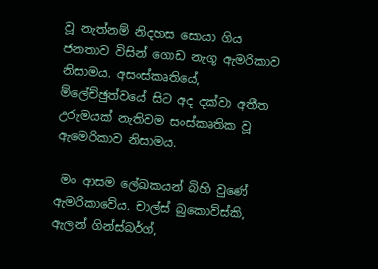වූ නැත්නම් නිදහස සොයා ගිය ජනතාව විසින් ගොඩ නැගූ ඇමරිකාව නිසාමය. අසංස්කෘතියේ, ම්ලේච්ඡුත්වයේ සිට අද දක්වා අතීත උරුමයක් නැතිවම සංස්කෘතික වූ ඇමෙරිකාව නිසාමය.

 මං ආසම ලේඛකයන් බිහි වුණේ ඇමරිකාවේය. චාල්ස් බුකොව්ස්කි, ඇලන් ගින්ස්බර්ග්,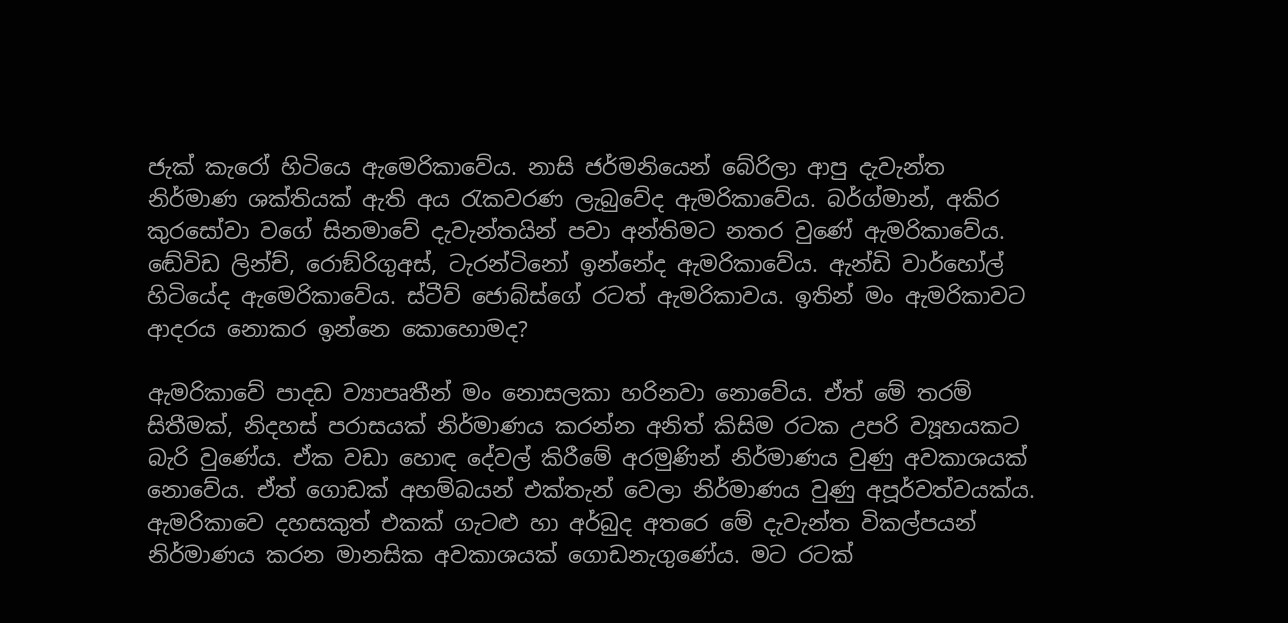ජැක් කැරෝ හිටියෙ ඇමෙරිකාවේය. නාසි ජර්මනියෙන් බේරිලා ආපු දැවැන්ත නිර්මාණ ශක්තියක් ඇති අය රැකවරණ ලැබුවේද ඇමරිකාවේය. බර්ග්මාන්, අකිර කුරසෝවා වගේ සිනමාවේ දැවැන්තයින් පවා අන්තිමට නතර වුණේ ඇමරිකාවේය. ඬේවිඩ ලින්ච්, රොඞ්රිගුඅස්, ටැරන්ටිනෝ ඉන්නේද ඇමරිකාවේය. ඇන්ඩි වාර්හෝල් හිටියේද ඇමෙරිකාවේය. ස්ටීව් ජොබ්ස්ගේ රටත් ඇමරිකාවය. ඉතින් මං ඇමරිකාවට ආදරය නොකර ඉන්නෙ කොහොමද?

ඇමරිකාවේ පාදඩ ව්‍යාපෘතීන් මං නොසලකා හරිනවා නොවේය. ඒත් මේ තරම් සිතීමක්, නිදහස් පරාසයක් නිර්මාණය කරන්න අනිත් කිසිම රටක උපරි ව්‍යූහයකට බැරි වුණේය. ඒක වඩා හොඳ දේවල් කිරීමේ අරමුණින් නිර්මාණය වුණු අවකාශයක් නොවේය. ඒත් ගොඩක් අහම්බයන් එක්තැන් වෙලා නිර්මාණය වුණු අපූර්වත්වයක්ය. ඇමරිකාවෙ දහසකුත් එකක් ගැටළු හා අර්බුද අතරෙ මේ දැවැන්ත විකල්පයන් නිර්මාණය කරන මානසික අවකාශයක් ගොඩනැගුණේය. මට රටක්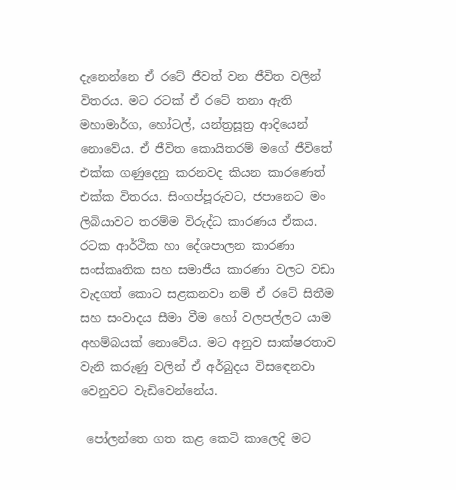දැනෙන්නෙ ඒ රටේ ජීවත් වන ජීවිත වලින් විතරය. මට රටක් ඒ රටේ තනා ඇති මහාමාර්ග, හෝටල්, යන්ත්‍රසූත්‍ර ආදියෙන් නොවේය. ඒ ජීවිත කොයිතරම් මගේ ජීවිතේ එක්ක ගණුදෙනු කරනවද කියන කාරණෙත් එක්ක විතරය. සිංගප්පූරුවට, ජපානෙට මං ලිබියාවට තරම්ම විරුද්ධ කාරණය ඒකය. රටක ආර්ථික හා දේශපාලන කාරණා සංස්කෘතික සහ සමාජීය කාරණා වලට වඩා වැදගත් කොට සළකනවා නම් ඒ රටේ සිතීම සහ සංවාදය සීමා වීම හෝ වලපල්ලට යාම අහම්බයක් නොවේය. මට අනුව සාක්ෂරතාව වැනි කරුණු වලින් ඒ අර්බුදය විසඳෙනවා වෙනුවට වැඩිවෙන්නේය.

 පෝලන්තෙ ගත කළ කෙටි කාලෙදි මට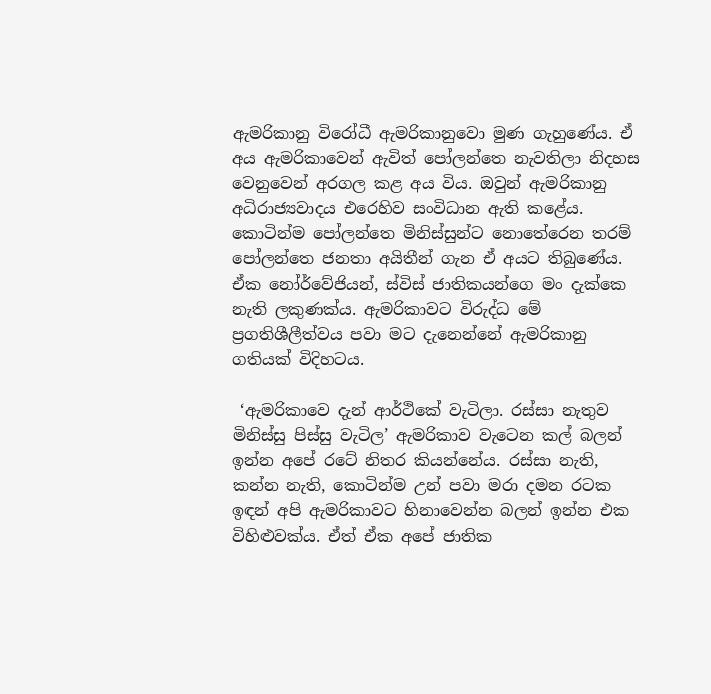ඇමරිකානු විරෝධී ඇමරිකානුවො මුණ ගැහුණේය. ඒ අය ඇමරිකාවෙන් ඇවිත් පෝලන්තෙ නැවතිලා නිදහස වෙනුවෙන් අරගල කළ අය විය. ඔවුන් ඇමරිකානු අධිරාජ්‍යවාදය එරෙහිව සංවිධාන ඇති කළේය. කොටින්ම පෝලන්තෙ මිනිස්සුන්ට නොතේරෙන තරම් පෝලන්තෙ ජනතා අයිතීන් ගැන ඒ අයට තිබුණේය. ඒක නෝර්වේජියන්, ස්විස් ජාතිකයන්ගෙ මං දැක්කෙ නැති ලකුණක්ය. ඇමරිකාවට විරුද්ධ මේ ප්‍රගතිශීලීත්වය පවා මට දැනෙන්නේ ඇමරිකානු ගතියක් විදිහටය.

 ‘ඇමරිකාවෙ දැන් ආර්ථිකේ වැටිලා. රස්සා නැතුව මිනිස්සු පිස්සු වැටිල’ ඇමරිකාව වැටෙන කල් බලන් ඉන්න අපේ රටේ නිතර කියන්නේය. රස්සා නැති, කන්න නැති, කොටින්ම උන් පවා මරා දමන රටක ඉඳන් අපි ඇමරිකාවට හිනාවෙන්න බලන් ඉන්න එක විහිළුවක්ය. ඒත් ඒක අපේ ජාතික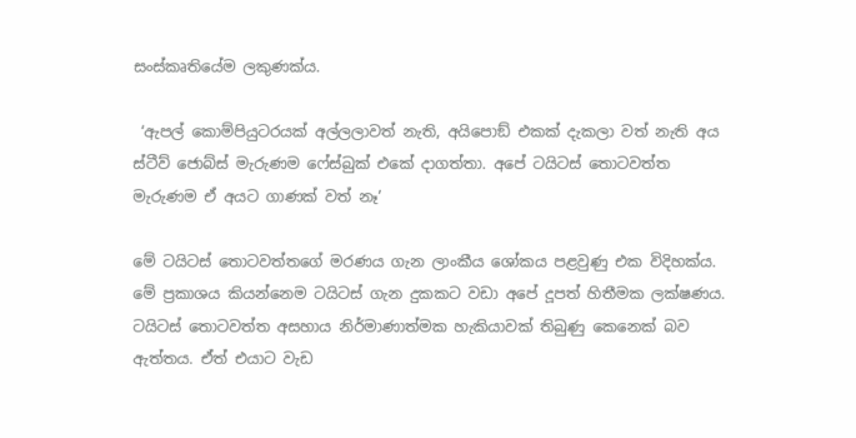සංස්කෘතියේම ලකුණක්ය.

 ‘ඇපල් කොම්පියුටරයක් අල්ලලාවත් නැති, අයිපොඞ් එකක් දැකලා වත් නැති අය ස්ටීව් ජොබ්ස් මැරුණම ෆේස්බුක් එකේ දාගත්තා. අපේ ටයිටස් තොටවත්ත මැරුණම ඒ අයට ගාණක් වත් නෑ’

මේ ටයිටස් තොටවත්තගේ මරණය ගැන ලාංකීය ශෝකය පළවුණු එක විදිහක්ය. මේ ප්‍රකාශය කියන්නෙම ටයිටස් ගැන දුකකට වඩා අපේ දූපත් හිතීමක ලක්ෂණය. ටයිටස් තොටවත්ත අසහාය නිර්මාණාත්මක හැකියාවක් තිබුණු කෙනෙක් බව ඇත්තය. ඒත් එයාට වැඩ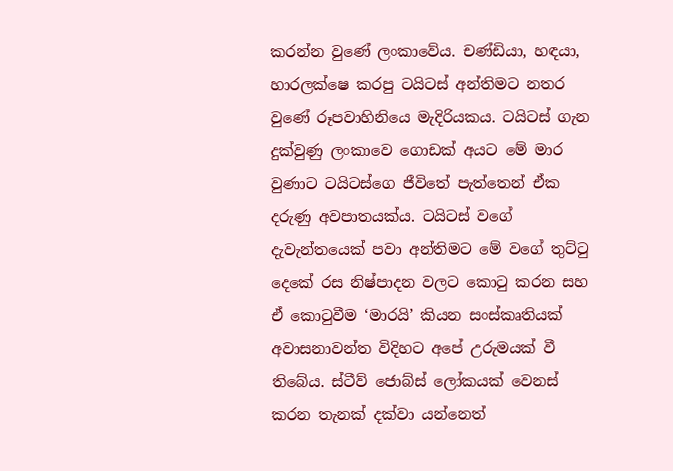කරන්න වුණේ ලංකාවේය. චණ්ඩියා, හඳයා, හාරලක්ෂෙ කරපු ටයිටස් අන්තිමට නතර වුණේ රූපවාහිනියෙ මැදිරියකය. ටයිටස් ගැන දුක්වුණු ලංකාවෙ ගොඩක් අයට මේ මාර වුණාට ටයිටස්ගෙ ජීවිතේ පැත්තෙන් ඒක දරුණු අවපාතයක්ය. ටයිටස් වගේ දැවැන්තයෙක් පවා අන්තිමට මේ වගේ තුට්ටු දෙකේ රස නිෂ්පාදන වලට කොටු කරන සහ ඒ කොටුවීම ‘මාරයි’ කියන සංස්කෘතියක් අවාසනාවන්ත විදිහට අපේ උරුමයක් වී තිබේය. ස්ටීව් ජොබ්ස් ලෝකයක් වෙනස් කරන තැනක් දක්වා යන්නෙත්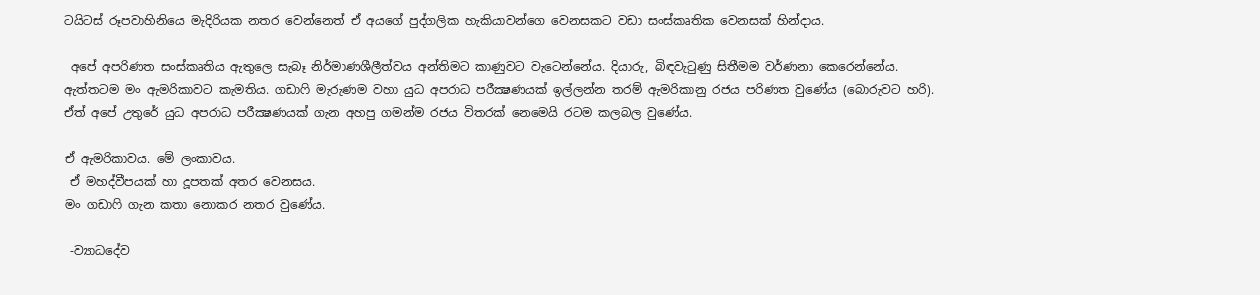ටයිටස් රූපවාහිනියෙ මැදිරියක නතර වෙන්නෙත් ඒ අයගේ පුද්ගලික හැකියාවන්ගෙ වෙනසකට වඩා සංස්කෘතික වෙනසක් හින්දාය.

 අපේ අපරිණත සංස්කෘතිය ඇතුලෙ සැබෑ නිර්මාණශීලීත්වය අන්තිමට කාණුවට වැටෙන්නේය. දියාරු, බිඳවැටුණු සිතීමම වර්ණනා කෙරෙන්නේය. ඇත්තටම මං ඇමරිකාවට කැමතිය. ගඩාෆි මැරුණම වහා යුධ අපරාධ පරීක්‍ෂණයක් ඉල්ලන්න තරම් ඇමරිකානු රජය පරිණත වුණේය (බොරුවට හරි). ඒත් අපේ උතුරේ යුධ අපරාධ පරීක්‍ෂණයක් ගැන අහපු ගමන්ම රජය විතරක් නෙමෙයි රටම කලබල වුණේය.

ඒ ඇමරිකාවය. මේ ලංකාවය.
 ඒ මහද්වීපයක් හා දූපතක් අතර වෙනසය.
මං ගඩාෆි ගැන කතා නොකර නතර වුණේය.

 -ව්‍යාධදේව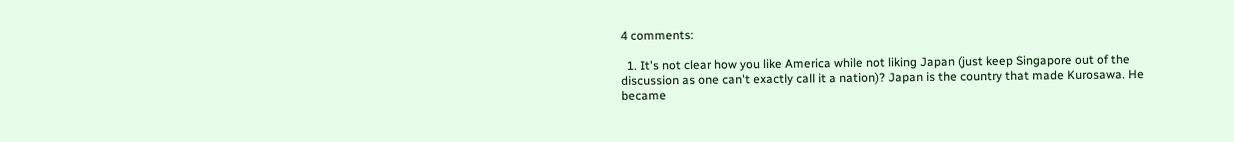4 comments:

  1. It's not clear how you like America while not liking Japan (just keep Singapore out of the discussion as one can't exactly call it a nation)? Japan is the country that made Kurosawa. He became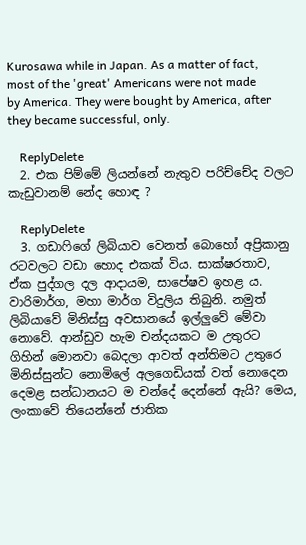Kurosawa while in Japan. As a matter of fact, most of the 'great' Americans were not made by America. They were bought by America, after they became successful, only.

    ReplyDelete
  2. එක පිම්මේ ලියන්නේ නැතුව පරිච්චේද වලට කැඩුවානම් නේද හොඳ ?

    ReplyDelete
  3. ගඩාෆිගේ ලිබියාව වෙනත් බොහෝ අප්‍රිකානු රටවලට වඩා හොද එකක් විය. සාක්ෂරතාව, ඒක පුද්ගල දල ආදායම, සාපේෂව ඉහළ ය. වාරිමාර්ග, මහා මාර්ග විදුලිය තිබුනි. නමුත් ලිබියාවේ මිනිස්සු අවසානයේ ඉල්ලුවේ මේවා නොවේ. ආන්ඩුව හැම චන්දයකට ම උතුරට ගිහින් මොනවා බෙදලා ආවත් අන්තිමට උතුරෙ මිනිස්සුන්ට නොමිලේ අලගෙඩියක් වත් නොදෙන දෙමළ සන්ධානයට ම චන්දේ දෙන්නේ ඇයි? මෙය, ලංකාවේ තියෙන්නේ ජාතික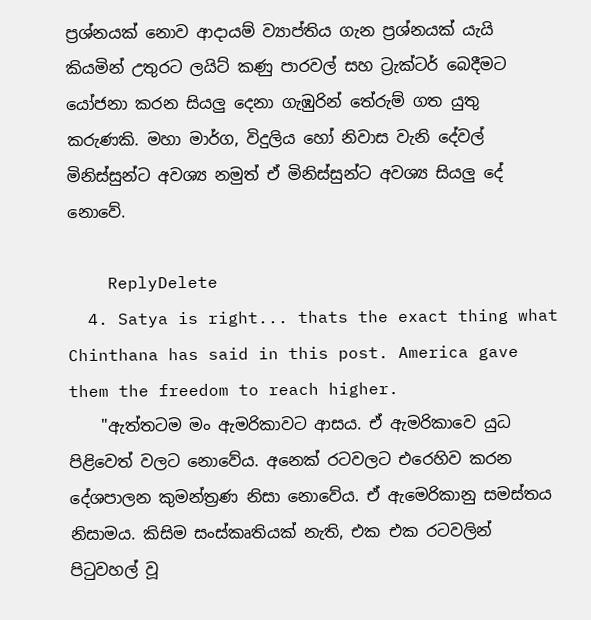ප්‍රශ්නයක් නොව ආදායම් ව්‍යාප්තිය ගැන ප්‍රශ්නයක් යැයි කියමින් උතුරට ලයිට් කණු පාරවල් සහ ට්‍රැක්ටර් බෙදීමට යෝජනා කරන සියලු දෙනා ගැඹුරින් තේරුම් ගත යුතු කරුණකි. මහා මාර්ග, විදුලිය හෝ නිවාස වැනි දේවල් මිනිස්සුන්ට අවශ්‍ය නමුත් ඒ මිනිස්සුන්ට අවශ්‍ය සියලු දේ නොවේ.

    ReplyDelete
  4. Satya is right... thats the exact thing what Chinthana has said in this post. America gave them the freedom to reach higher.
    "ඇත්තටම මං ඇමරිකාවට ආසය. ඒ ඇමරිකාවෙ යුධ පිළිවෙත් වලට නොවේය. අනෙක් රටවලට එරෙහිව කරන දේශපාලන කුමන්ත්‍රණ නිසා නොවේය. ඒ ඇමෙරිකානු සමස්තය නිසාමය. කිසිම සංස්කෘතියක් නැති, එක එක රටවලින් පිටුවහල් වූ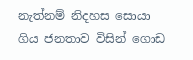නැත්නම් නිදහස සොයා ගිය ජනතාව විසින් ගොඩ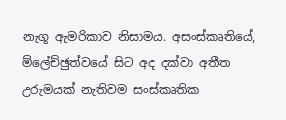නැගූ ඇමරිකාව නිසාමය. අසංස්කෘතියේ, ම්ලේච්ඡුත්වයේ සිට අද දක්වා අතීත උරුමයක් නැතිවම සංස්කෘතික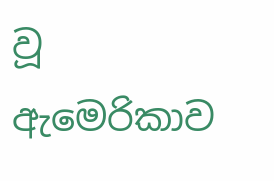වූ ඇමෙරිකාව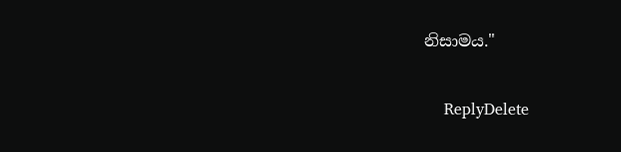නිසාමය."

    ReplyDelete